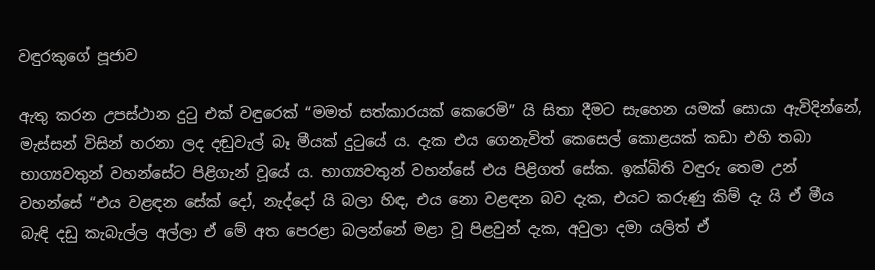වඳුරකුගේ පූජාව

ඇතු කරන උපස්ථාන දුටු එක් වඳුරෙක් “මමත් සත්කාරයක් කෙරෙමි” යි සිතා දීමට සැහෙන යමක් සොයා ඇවිදින්නේ, මැස්සන් විසින් හරනා ලද දඬුවැල් බෑ මීයක් දුටුයේ ය. දැක එය ගෙනැවිත් කෙසෙල් කොළයක් කඩා එහි තබා භාග්‍යවතුන් වහන්සේට පිළිගැන් වූයේ ය. භාග්‍යවතුන් වහන්සේ එය පිළිගත් සේක. ඉක්බිති වඳුරු තෙම උන් වහන්සේ “එය වළඳන සේක් දෝ, නැද්දෝ යි බලා හිඳ, එය නො වළඳන බව දැක, එයට කරුණු කිම් දැ යි ඒ මීය බැඳි දඩු කැබැල්ල අල්ලා ඒ මේ අත පෙරළා බලන්නේ මළා වූ පිළවුන් දැක, අවුලා දමා යලිත් ඒ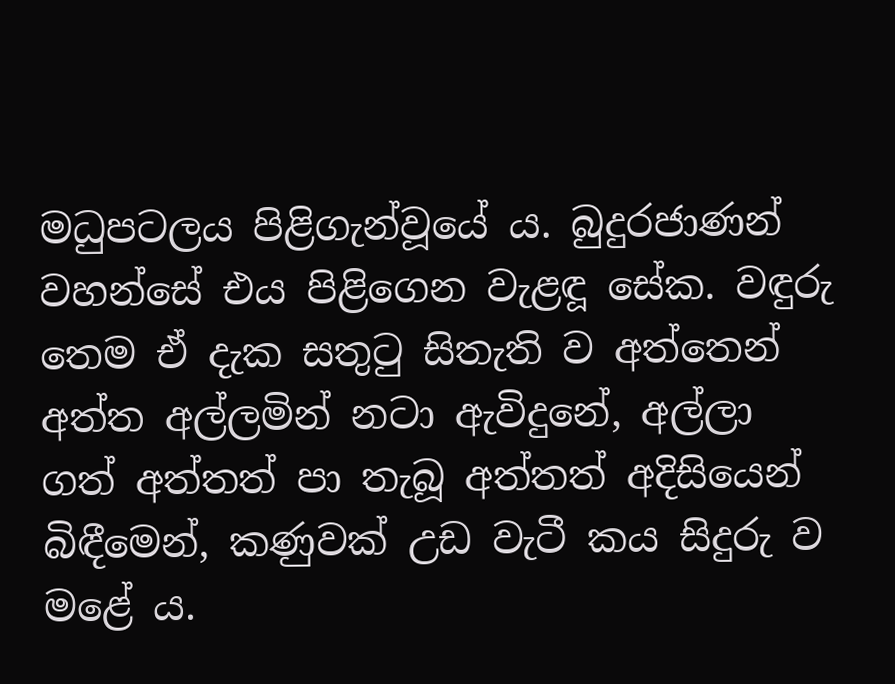මධුපටලය පිළිගැන්වූයේ ය. බුදුරජාණන් වහන්සේ එය පිළිගෙන වැළඳූ සේක. වඳුරු තෙම ඒ දැක සතුටු සිතැති ව අත්තෙන් අත්ත අල්ලමින් නටා ඇවිදුනේ, අල්ලා ගත් අත්තත් පා තැබූ අත්තත් අදිසියෙන් බිඳීමෙන්, කණුවක් උඩ වැටී කය සිදුරු ව මළේ ය.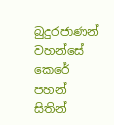බුදුරජාණන් වහන්සේ කෙරේ පහන් සිතින්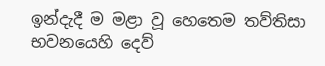ඉන්දැදී ම මළා වූ හෙතෙම තව්තිසා භවනයෙහි දෙව්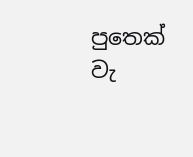පුතෙක් වැ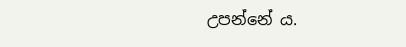උපන්නේ ය.